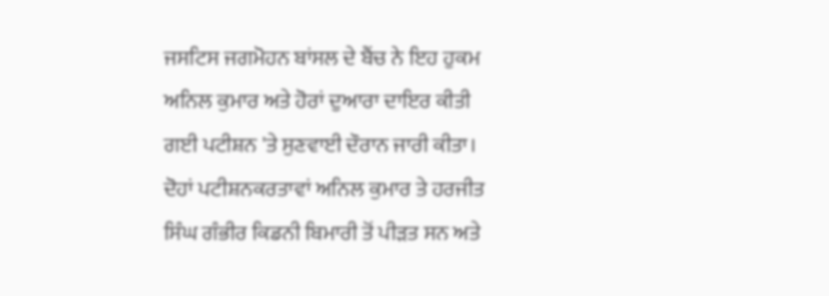ਜਸਟਿਸ ਜਗਮੋਹਨ ਬਾਂਸਲ ਦੇ ਬੈਂਚ ਨੇ ਇਹ ਹੁਕਮ ਅਨਿਲ ਕੁਮਾਰ ਅਤੇ ਹੋਰਾਂ ਦੁਆਰਾ ਦਾਇਰ ਕੀਤੀ ਗਈ ਪਟੀਸ਼ਨ 'ਤੇ ਸੁਣਵਾਈ ਦੌਰਾਨ ਜਾਰੀ ਕੀਤਾ। ਦੋਹਾਂ ਪਟੀਸ਼ਨਕਰਤਾਵਾਂ ਅਨਿਲ ਕੁਮਾਰ ਤੇ ਹਰਜੀਤ ਸਿੰਘ ਗੰਭੀਰ ਕਿਡਨੀ ਬਿਮਾਰੀ ਤੋਂ ਪੀੜਤ ਸਨ ਅਤੇ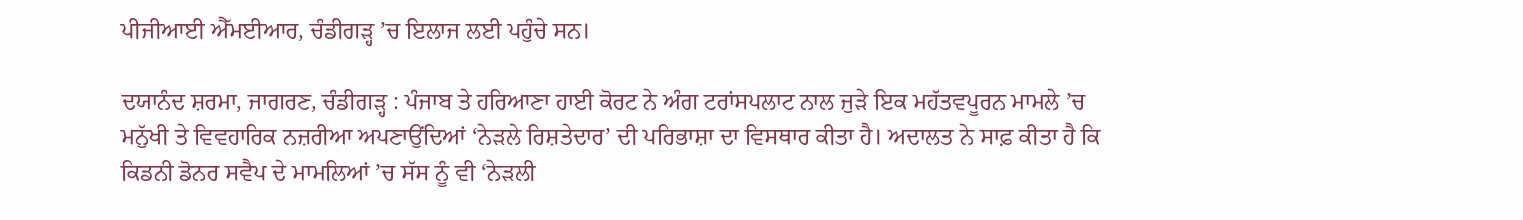ਪੀਜੀਆਈ ਐੱਮਈਆਰ, ਚੰਡੀਗੜ੍ਹ ’ਚ ਇਲਾਜ ਲਈ ਪਹੁੰਚੇ ਸਨ।

ਦਯਾਨੰਦ ਸ਼ਰਮਾ, ਜਾਗਰਣ, ਚੰਡੀਗੜ੍ਹ : ਪੰਜਾਬ ਤੇ ਹਰਿਆਣਾ ਹਾਈ ਕੋਰਟ ਨੇ ਅੰਗ ਟਰਾਂਸਪਲਾਟ ਨਾਲ ਜੁੜੇ ਇਕ ਮਹੱਤਵਪੂਰਨ ਮਾਮਲੇ ’ਚ ਮਨੁੱਖੀ ਤੇ ਵਿਵਹਾਰਿਕ ਨਜ਼ਰੀਆ ਅਪਣਾਉਂਦਿਆਂ ‘ਨੇੜਲੇ ਰਿਸ਼ਤੇਦਾਰ’ ਦੀ ਪਰਿਭਾਸ਼ਾ ਦਾ ਵਿਸਥਾਰ ਕੀਤਾ ਹੈ। ਅਦਾਲਤ ਨੇ ਸਾਫ਼ ਕੀਤਾ ਹੈ ਕਿ ਕਿਡਨੀ ਡੋਨਰ ਸਵੈਪ ਦੇ ਮਾਮਲਿਆਂ ’ਚ ਸੱਸ ਨੂੰ ਵੀ ‘ਨੇੜਲੀ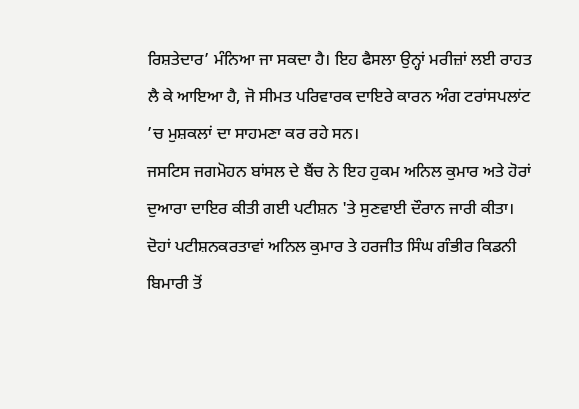ਰਿਸ਼ਤੇਦਾਰ’ ਮੰਨਿਆ ਜਾ ਸਕਦਾ ਹੈ। ਇਹ ਫੈਸਲਾ ਉਨ੍ਹਾਂ ਮਰੀਜ਼ਾਂ ਲਈ ਰਾਹਤ ਲੈ ਕੇ ਆਇਆ ਹੈ, ਜੋ ਸੀਮਤ ਪਰਿਵਾਰਕ ਦਾਇਰੇ ਕਾਰਨ ਅੰਗ ਟਰਾਂਸਪਲਾਂਟ ’ਚ ਮੁਸ਼ਕਲਾਂ ਦਾ ਸਾਹਮਣਾ ਕਰ ਰਹੇ ਸਨ।
ਜਸਟਿਸ ਜਗਮੋਹਨ ਬਾਂਸਲ ਦੇ ਬੈਂਚ ਨੇ ਇਹ ਹੁਕਮ ਅਨਿਲ ਕੁਮਾਰ ਅਤੇ ਹੋਰਾਂ ਦੁਆਰਾ ਦਾਇਰ ਕੀਤੀ ਗਈ ਪਟੀਸ਼ਨ 'ਤੇ ਸੁਣਵਾਈ ਦੌਰਾਨ ਜਾਰੀ ਕੀਤਾ। ਦੋਹਾਂ ਪਟੀਸ਼ਨਕਰਤਾਵਾਂ ਅਨਿਲ ਕੁਮਾਰ ਤੇ ਹਰਜੀਤ ਸਿੰਘ ਗੰਭੀਰ ਕਿਡਨੀ ਬਿਮਾਰੀ ਤੋਂ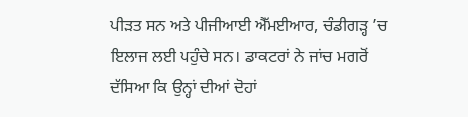ਪੀੜਤ ਸਨ ਅਤੇ ਪੀਜੀਆਈ ਐੱਮਈਆਰ, ਚੰਡੀਗੜ੍ਹ ’ਚ ਇਲਾਜ ਲਈ ਪਹੁੰਚੇ ਸਨ। ਡਾਕਟਰਾਂ ਨੇ ਜਾਂਚ ਮਗਰੋਂ ਦੱਸਿਆ ਕਿ ਉਨ੍ਹਾਂ ਦੀਆਂ ਦੋਹਾਂ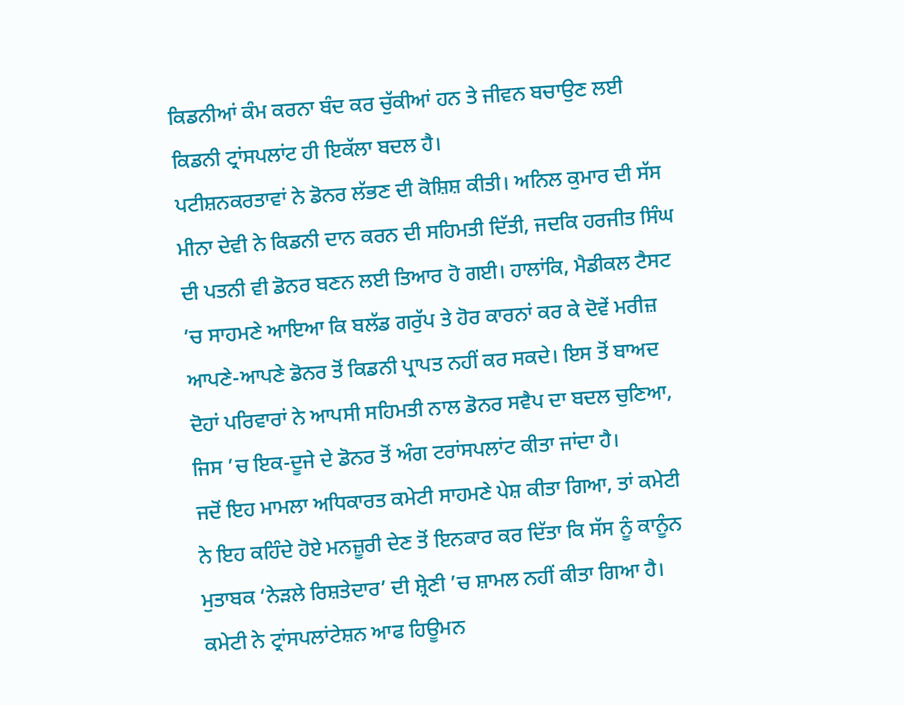ਕਿਡਨੀਆਂ ਕੰਮ ਕਰਨਾ ਬੰਦ ਕਰ ਚੁੱਕੀਆਂ ਹਨ ਤੇ ਜੀਵਨ ਬਚਾਉਣ ਲਈ ਕਿਡਨੀ ਟ੍ਰਾਂਸਪਲਾਂਟ ਹੀ ਇਕੱਲਾ ਬਦਲ ਹੈ।
ਪਟੀਸ਼ਨਕਰਤਾਵਾਂ ਨੇ ਡੋਨਰ ਲੱਭਣ ਦੀ ਕੋਸ਼ਿਸ਼ ਕੀਤੀ। ਅਨਿਲ ਕੁਮਾਰ ਦੀ ਸੱਸ ਮੀਨਾ ਦੇਵੀ ਨੇ ਕਿਡਨੀ ਦਾਨ ਕਰਨ ਦੀ ਸਹਿਮਤੀ ਦਿੱਤੀ, ਜਦਕਿ ਹਰਜੀਤ ਸਿੰਘ ਦੀ ਪਤਨੀ ਵੀ ਡੋਨਰ ਬਣਨ ਲਈ ਤਿਆਰ ਹੋ ਗਈ। ਹਾਲਾਂਕਿ, ਮੈਡੀਕਲ ਟੈਸਟ ’ਚ ਸਾਹਮਣੇ ਆਇਆ ਕਿ ਬਲੱਡ ਗਰੁੱਪ ਤੇ ਹੋਰ ਕਾਰਨਾਂ ਕਰ ਕੇ ਦੋਵੇਂ ਮਰੀਜ਼ ਆਪਣੇ-ਆਪਣੇ ਡੋਨਰ ਤੋਂ ਕਿਡਨੀ ਪ੍ਰਾਪਤ ਨਹੀਂ ਕਰ ਸਕਦੇ। ਇਸ ਤੋਂ ਬਾਅਦ ਦੋਹਾਂ ਪਰਿਵਾਰਾਂ ਨੇ ਆਪਸੀ ਸਹਿਮਤੀ ਨਾਲ ਡੋਨਰ ਸਵੈਪ ਦਾ ਬਦਲ ਚੁਣਿਆ, ਜਿਸ ’ਚ ਇਕ-ਦੂਜੇ ਦੇ ਡੋਨਰ ਤੋਂ ਅੰਗ ਟਰਾਂਸਪਲਾਂਟ ਕੀਤਾ ਜਾਂਦਾ ਹੈ।
ਜਦੋਂ ਇਹ ਮਾਮਲਾ ਅਧਿਕਾਰਤ ਕਮੇਟੀ ਸਾਹਮਣੇ ਪੇਸ਼ ਕੀਤਾ ਗਿਆ, ਤਾਂ ਕਮੇਟੀ ਨੇ ਇਹ ਕਹਿੰਦੇ ਹੋਏ ਮਨਜ਼ੂਰੀ ਦੇਣ ਤੋਂ ਇਨਕਾਰ ਕਰ ਦਿੱਤਾ ਕਿ ਸੱਸ ਨੂੰ ਕਾਨੂੰਨ ਮੁਤਾਬਕ ‘ਨੇੜਲੇ ਰਿਸ਼ਤੇਦਾਰ’ ਦੀ ਸ਼੍ਰੇਣੀ ’ਚ ਸ਼ਾਮਲ ਨਹੀਂ ਕੀਤਾ ਗਿਆ ਹੈ। ਕਮੇਟੀ ਨੇ ਟ੍ਰਾਂਸਪਲਾਂਟੇਸ਼ਨ ਆਫ ਹਿਊਮਨ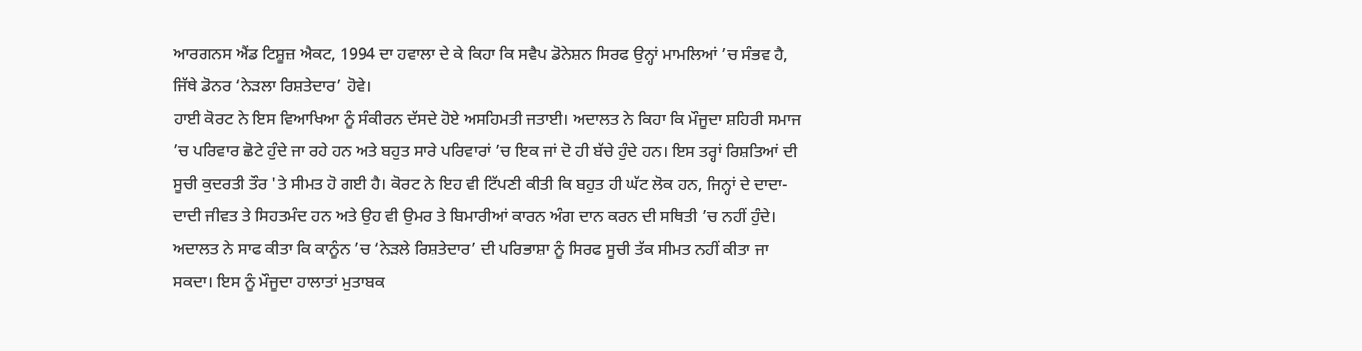ਆਰਗਨਸ ਐਂਡ ਟਿਸ਼ੂਜ਼ ਐਕਟ, 1994 ਦਾ ਹਵਾਲਾ ਦੇ ਕੇ ਕਿਹਾ ਕਿ ਸਵੈਪ ਡੋਨੇਸ਼ਨ ਸਿਰਫ ਉਨ੍ਹਾਂ ਮਾਮਲਿਆਂ ’ਚ ਸੰਭਵ ਹੈ, ਜਿੱਥੇ ਡੋਨਰ ‘ਨੇੜਲਾ ਰਿਸ਼ਤੇਦਾਰ’ ਹੋਵੇ।
ਹਾਈ ਕੋਰਟ ਨੇ ਇਸ ਵਿਆਖਿਆ ਨੂੰ ਸੰਕੀਰਨ ਦੱਸਦੇ ਹੋਏ ਅਸਹਿਮਤੀ ਜਤਾਈ। ਅਦਾਲਤ ਨੇ ਕਿਹਾ ਕਿ ਮੌਜੂਦਾ ਸ਼ਹਿਰੀ ਸਮਾਜ ’ਚ ਪਰਿਵਾਰ ਛੋਟੇ ਹੁੰਦੇ ਜਾ ਰਹੇ ਹਨ ਅਤੇ ਬਹੁਤ ਸਾਰੇ ਪਰਿਵਾਰਾਂ ’ਚ ਇਕ ਜਾਂ ਦੋ ਹੀ ਬੱਚੇ ਹੁੰਦੇ ਹਨ। ਇਸ ਤਰ੍ਹਾਂ ਰਿਸ਼ਤਿਆਂ ਦੀ ਸੂਚੀ ਕੁਦਰਤੀ ਤੌਰ 'ਤੇ ਸੀਮਤ ਹੋ ਗਈ ਹੈ। ਕੋਰਟ ਨੇ ਇਹ ਵੀ ਟਿੱਪਣੀ ਕੀਤੀ ਕਿ ਬਹੁਤ ਹੀ ਘੱਟ ਲੋਕ ਹਨ, ਜਿਨ੍ਹਾਂ ਦੇ ਦਾਦਾ-ਦਾਦੀ ਜੀਵਤ ਤੇ ਸਿਹਤਮੰਦ ਹਨ ਅਤੇ ਉਹ ਵੀ ਉਮਰ ਤੇ ਬਿਮਾਰੀਆਂ ਕਾਰਨ ਅੰਗ ਦਾਨ ਕਰਨ ਦੀ ਸਥਿਤੀ ’ਚ ਨਹੀਂ ਹੁੰਦੇ।
ਅਦਾਲਤ ਨੇ ਸਾਫ ਕੀਤਾ ਕਿ ਕਾਨੂੰਨ ’ਚ ‘ਨੇੜਲੇ ਰਿਸ਼ਤੇਦਾਰ’ ਦੀ ਪਰਿਭਾਸ਼ਾ ਨੂੰ ਸਿਰਫ ਸੂਚੀ ਤੱਕ ਸੀਮਤ ਨਹੀਂ ਕੀਤਾ ਜਾ ਸਕਦਾ। ਇਸ ਨੂੰ ਮੌਜੂਦਾ ਹਾਲਾਤਾਂ ਮੁਤਾਬਕ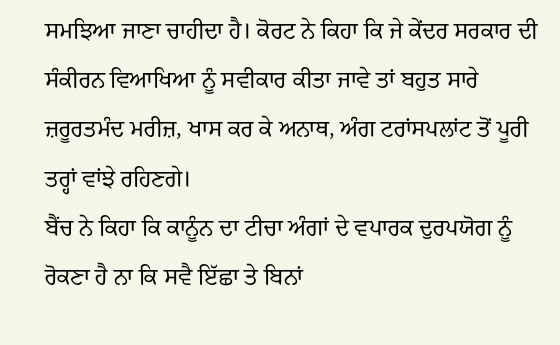ਸਮਝਿਆ ਜਾਣਾ ਚਾਹੀਦਾ ਹੈ। ਕੋਰਟ ਨੇ ਕਿਹਾ ਕਿ ਜੇ ਕੇਂਦਰ ਸਰਕਾਰ ਦੀ ਸੰਕੀਰਨ ਵਿਆਖਿਆ ਨੂੰ ਸਵੀਕਾਰ ਕੀਤਾ ਜਾਵੇ ਤਾਂ ਬਹੁਤ ਸਾਰੇ ਜ਼ਰੂਰਤਮੰਦ ਮਰੀਜ਼, ਖਾਸ ਕਰ ਕੇ ਅਨਾਥ, ਅੰਗ ਟਰਾਂਸਪਲਾਂਟ ਤੋਂ ਪੂਰੀ ਤਰ੍ਹਾਂ ਵਾਂਝੇ ਰਹਿਣਗੇ।
ਬੈਂਚ ਨੇ ਕਿਹਾ ਕਿ ਕਾਨੂੰਨ ਦਾ ਟੀਚਾ ਅੰਗਾਂ ਦੇ ਵਪਾਰਕ ਦੁਰਪਯੋਗ ਨੂੰ ਰੋਕਣਾ ਹੈ ਨਾ ਕਿ ਸਵੈ ਇੱਛਾ ਤੇ ਬਿਨਾਂ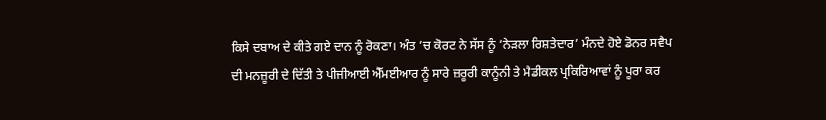ਕਿਸੇ ਦਬਾਅ ਦੇ ਕੀਤੇ ਗਏ ਦਾਨ ਨੂੰ ਰੋਕਣਾ। ਅੰਤ ’ਚ ਕੋਰਟ ਨੇ ਸੱਸ ਨੂੰ ‘ਨੇੜਲਾ ਰਿਸ਼ਤੇਦਾਰ’ ਮੰਨਦੇ ਹੋਏ ਡੋਨਰ ਸਵੈਪ ਦੀ ਮਨਜ਼ੂਰੀ ਦੇ ਦਿੱਤੀ ਤੇ ਪੀਜੀਆਈ ਐੱਮਈਆਰ ਨੂੰ ਸਾਰੇ ਜ਼ਰੂਰੀ ਕਾਨੂੰਨੀ ਤੇ ਮੈਡੀਕਲ ਪ੍ਰਕਿਰਿਆਵਾਂ ਨੂੰ ਪੂਰਾ ਕਰ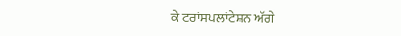ਕੇ ਟਰਾਂਸਪਲਾਂਟੇਸ਼ਨ ਅੱਗੇ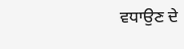ਵਧਾਉਣ ਦੇ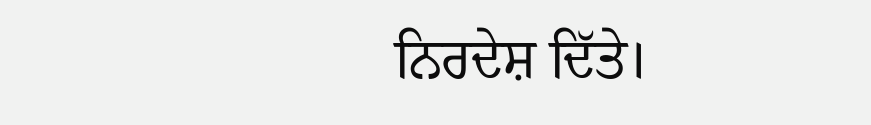ਨਿਰਦੇਸ਼ ਦਿੱਤੇ।